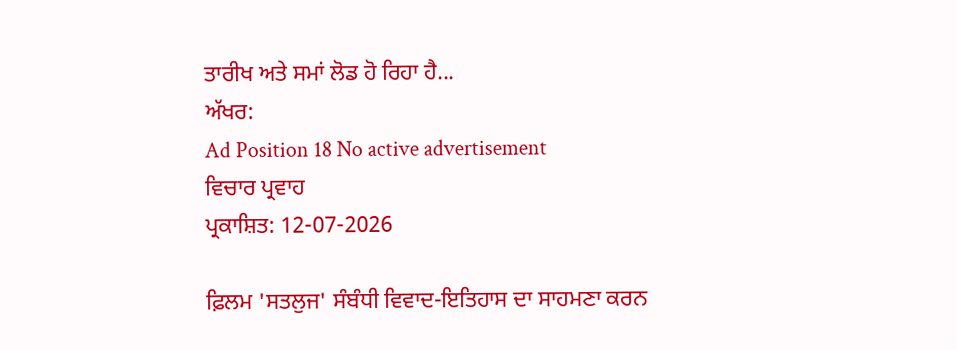ਤਾਰੀਖ ਅਤੇ ਸਮਾਂ ਲੋਡ ਹੋ ਰਿਹਾ ਹੈ...
ਅੱਖਰ:
Ad Position 18 No active advertisement
ਵਿਚਾਰ ਪ੍ਰਵਾਹ
ਪ੍ਰਕਾਸ਼ਿਤ: 12-07-2026

ਫ਼ਿਲਮ 'ਸਤਲੁਜ' ਸੰਬੰਧੀ ਵਿਵਾਦ-ਇਤਿਹਾਸ ਦਾ ਸਾਹਮਣਾ ਕਰਨ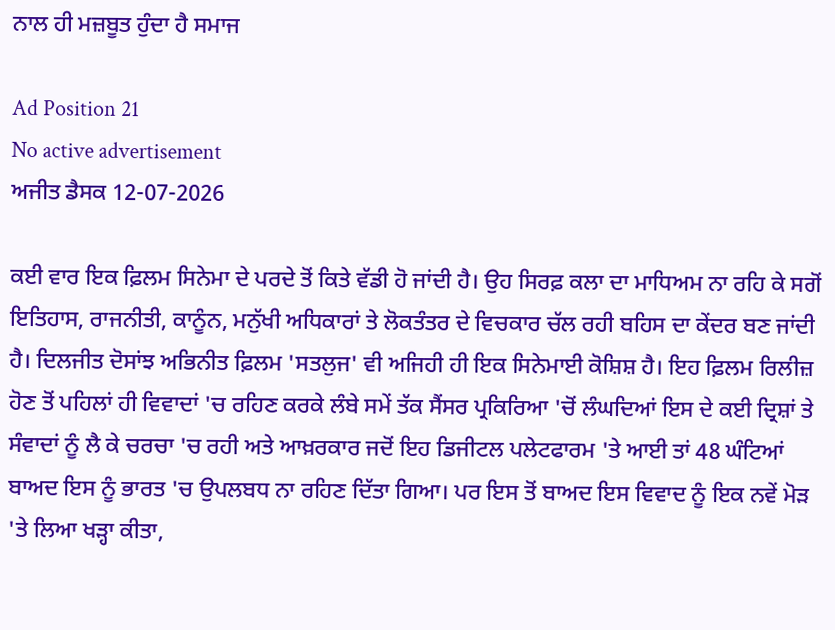ਨਾਲ ਹੀ ਮਜ਼ਬੂਤ ਹੁੰਦਾ ਹੈ ਸਮਾਜ

Ad Position 21
No active advertisement
ਅਜੀਤ ਡੈਸਕ 12-07-2026

ਕਈ ਵਾਰ ਇਕ ਫ਼ਿਲਮ ਸਿਨੇਮਾ ਦੇ ਪਰਦੇ ਤੋਂ ਕਿਤੇ ਵੱਡੀ ਹੋ ਜਾਂਦੀ ਹੈ। ਉਹ ਸਿਰਫ਼ ਕਲਾ ਦਾ ਮਾਧਿਅਮ ਨਾ ਰਹਿ ਕੇ ਸਗੋਂ ਇਤਿਹਾਸ, ਰਾਜਨੀਤੀ, ਕਾਨੂੰਨ, ਮਨੁੱਖੀ ਅਧਿਕਾਰਾਂ ਤੇ ਲੋਕਤੰਤਰ ਦੇ ਵਿਚਕਾਰ ਚੱਲ ਰਹੀ ਬਹਿਸ ਦਾ ਕੇਂਦਰ ਬਣ ਜਾਂਦੀ ਹੈ। ਦਿਲਜੀਤ ਦੋਸਾਂਝ ਅਭਿਨੀਤ ਫ਼ਿਲਮ 'ਸਤਲੁਜ' ਵੀ ਅਜਿਹੀ ਹੀ ਇਕ ਸਿਨੇਮਾਈ ਕੋਸ਼ਿਸ਼ ਹੈ। ਇਹ ਫ਼ਿਲਮ ਰਿਲੀਜ਼ ਹੋਣ ਤੋਂ ਪਹਿਲਾਂ ਹੀ ਵਿਵਾਦਾਂ 'ਚ ਰਹਿਣ ਕਰਕੇ ਲੰਬੇ ਸਮੇਂ ਤੱਕ ਸੈਂਸਰ ਪ੍ਰਕਿਰਿਆ 'ਚੋਂ ਲੰਘਦਿਆਂ ਇਸ ਦੇ ਕਈ ਦ੍ਰਿਸ਼ਾਂ ਤੇ ਸੰਵਾਦਾਂ ਨੂੰ ਲੈ ਕੇ ਚਰਚਾ 'ਚ ਰਹੀ ਅਤੇ ਆਖ਼ਰਕਾਰ ਜਦੋਂ ਇਹ ਡਿਜੀਟਲ ਪਲੇਟਫਾਰਮ 'ਤੇ ਆਈ ਤਾਂ 48 ਘੰਟਿਆਂ ਬਾਅਦ ਇਸ ਨੂੰ ਭਾਰਤ 'ਚ ਉਪਲਬਧ ਨਾ ਰਹਿਣ ਦਿੱਤਾ ਗਿਆ। ਪਰ ਇਸ ਤੋਂ ਬਾਅਦ ਇਸ ਵਿਵਾਦ ਨੂੰ ਇਕ ਨਵੇਂ ਮੋੜ 'ਤੇ ਲਿਆ ਖੜ੍ਹਾ ਕੀਤਾ,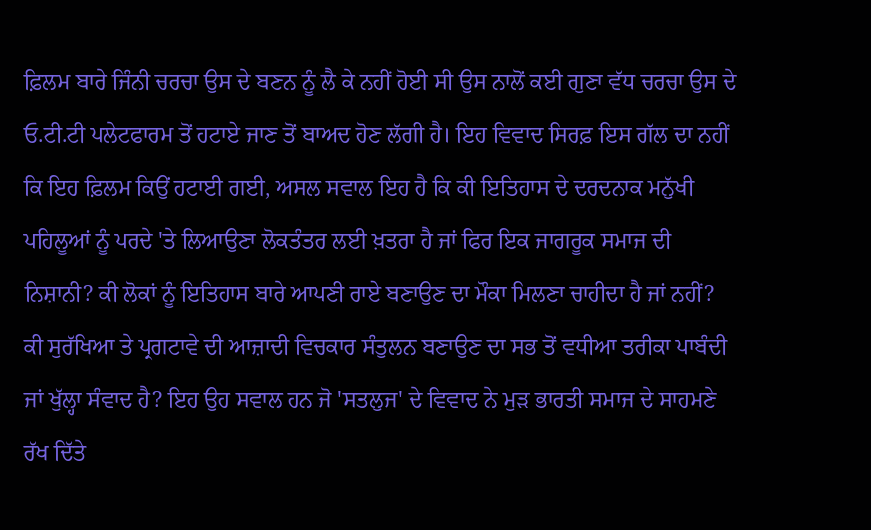ਫ਼ਿਲਮ ਬਾਰੇ ਜਿੰਨੀ ਚਰਚਾ ਉਸ ਦੇ ਬਣਨ ਨੂੰ ਲੈ ਕੇ ਨਹੀਂ ਹੋਈ ਸੀ ਉਸ ਨਾਲੋਂ ਕਈ ਗੁਣਾ ਵੱਧ ਚਰਚਾ ਉਸ ਦੇ ਓ.ਟੀ.ਟੀ ਪਲੇਟਫਾਰਮ ਤੋਂ ਹਟਾਏ ਜਾਣ ਤੋਂ ਬਾਅਦ ਹੋਣ ਲੱਗੀ ਹੈ। ਇਹ ਵਿਵਾਦ ਸਿਰਫ਼ ਇਸ ਗੱਲ ਦਾ ਨਹੀਂ ਕਿ ਇਹ ਫ਼ਿਲਮ ਕਿਉਂ ਹਟਾਈ ਗਈ, ਅਸਲ ਸਵਾਲ ਇਹ ਹੈ ਕਿ ਕੀ ਇਤਿਹਾਸ ਦੇ ਦਰਦਨਾਕ ਮਨੁੱਖੀ ਪਹਿਲੂਆਂ ਨੂੰ ਪਰਦੇ 'ਤੇ ਲਿਆਉਣਾ ਲੋਕਤੰਤਰ ਲਈ ਖ਼ਤਰਾ ਹੈ ਜਾਂ ਫਿਰ ਇਕ ਜਾਗਰੂਕ ਸਮਾਜ ਦੀ ਨਿਸ਼ਾਨੀ? ਕੀ ਲੋਕਾਂ ਨੂੰ ਇਤਿਹਾਸ ਬਾਰੇ ਆਪਣੀ ਰਾਏ ਬਣਾਉਣ ਦਾ ਮੌਕਾ ਮਿਲਣਾ ਚਾਹੀਦਾ ਹੈ ਜਾਂ ਨਹੀਂ? ਕੀ ਸੁਰੱਖਿਆ ਤੇ ਪ੍ਰਗਟਾਵੇ ਦੀ ਆਜ਼ਾਦੀ ਵਿਚਕਾਰ ਸੰਤੁਲਨ ਬਣਾਉਣ ਦਾ ਸਭ ਤੋਂ ਵਧੀਆ ਤਰੀਕਾ ਪਾਬੰਦੀ ਜਾਂ ਖੁੱਲ੍ਹਾ ਸੰਵਾਦ ਹੈ? ਇਹ ਉਹ ਸਵਾਲ ਹਨ ਜੋ 'ਸਤਲੁਜ' ਦੇ ਵਿਵਾਦ ਨੇ ਮੁੜ ਭਾਰਤੀ ਸਮਾਜ ਦੇ ਸਾਹਮਣੇ ਰੱਖ ਦਿੱਤੇ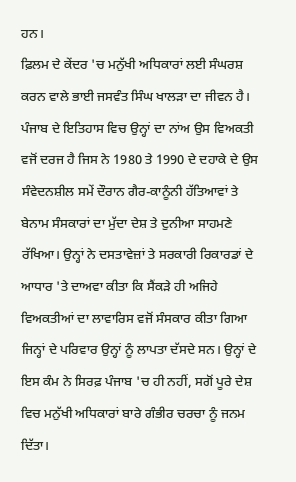ਹਨ।
ਫ਼ਿਲਮ ਦੇ ਕੇਂਦਰ 'ਚ ਮਨੁੱਖੀ ਅਧਿਕਾਰਾਂ ਲਈ ਸੰਘਰਸ਼ ਕਰਨ ਵਾਲੇ ਭਾਈ ਜਸਵੰਤ ਸਿੰਘ ਖਾਲੜਾ ਦਾ ਜੀਵਨ ਹੈ। ਪੰਜਾਬ ਦੇ ਇਤਿਹਾਸ ਵਿਚ ਉਨ੍ਹਾਂ ਦਾ ਨਾਂਅ ਉਸ ਵਿਅਕਤੀ ਵਜੋਂ ਦਰਜ ਹੈ ਜਿਸ ਨੇ 1980 ਤੇ 1990 ਦੇ ਦਹਾਕੇ ਦੇ ਉਸ ਸੰਵੇਦਨਸ਼ੀਲ ਸਮੇਂ ਦੌਰਾਨ ਗੈਰ-ਕਾਨੂੰਨੀ ਹੱਤਿਆਵਾਂ ਤੇ ਬੇਨਾਮ ਸੰਸਕਾਰਾਂ ਦਾ ਮੁੱਦਾ ਦੇਸ਼ ਤੇ ਦੁਨੀਆ ਸਾਹਮਣੇ ਰੱਖਿਆ। ਉਨ੍ਹਾਂ ਨੇ ਦਸਤਾਵੇਜ਼ਾਂ ਤੇ ਸਰਕਾਰੀ ਰਿਕਾਰਡਾਂ ਦੇ ਆਧਾਰ 'ਤੇ ਦਾਅਵਾ ਕੀਤਾ ਕਿ ਸੈਂਕੜੇ ਹੀ ਅਜਿਹੇ ਵਿਅਕਤੀਆਂ ਦਾ ਲਾਵਾਰਿਸ ਵਜੋਂ ਸੰਸਕਾਰ ਕੀਤਾ ਗਿਆ ਜਿਨ੍ਹਾਂ ਦੇ ਪਰਿਵਾਰ ਉਨ੍ਹਾਂ ਨੂੰ ਲਾਪਤਾ ਦੱਸਦੇ ਸਨ। ਉਨ੍ਹਾਂ ਦੇ ਇਸ ਕੰਮ ਨੇ ਸਿਰਫ਼ ਪੰਜਾਬ 'ਚ ਹੀ ਨਹੀਂ, ਸਗੋਂ ਪੂਰੇ ਦੇਸ਼ ਵਿਚ ਮਨੁੱਖੀ ਅਧਿਕਾਰਾਂ ਬਾਰੇ ਗੰਭੀਰ ਚਰਚਾ ਨੂੰ ਜਨਮ ਦਿੱਤਾ।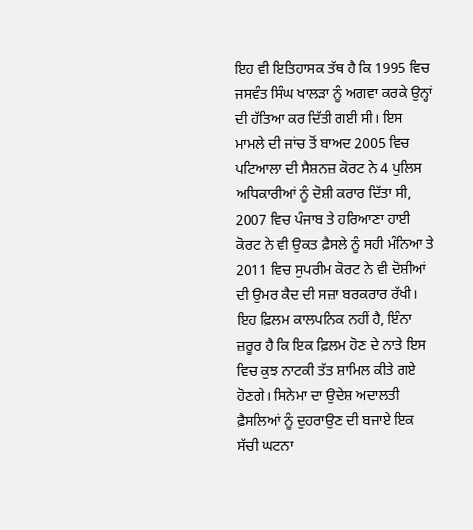ਇਹ ਵੀ ਇਤਿਹਾਸਕ ਤੱਥ ਹੈ ਕਿ 1995 ਵਿਚ ਜਸਵੰਤ ਸਿੰਘ ਖਾਲੜਾ ਨੂੰ ਅਗਵਾ ਕਰਕੇ ਉਨ੍ਹਾਂ ਦੀ ਹੱਤਿਆ ਕਰ ਦਿੱਤੀ ਗਈ ਸੀ। ਇਸ ਮਾਮਲੇ ਦੀ ਜਾਂਚ ਤੋਂ ਬਾਅਦ 2005 ਵਿਚ ਪਟਿਆਲਾ ਦੀ ਸੈਸ਼ਨਜ਼ ਕੋਰਟ ਨੇ 4 ਪੁਲਿਸ ਅਧਿਕਾਰੀਆਂ ਨੂੰ ਦੋਸ਼ੀ ਕਰਾਰ ਦਿੱਤਾ ਸੀ, 2007 ਵਿਚ ਪੰਜਾਬ ਤੇ ਹਰਿਆਣਾ ਹਾਈ ਕੋਰਟ ਨੇ ਵੀ ਉਕਤ ਫ਼ੈਸਲੇ ਨੂੰ ਸਹੀ ਮੰਨਿਆ ਤੇ 2011 ਵਿਚ ਸੁਪਰੀਮ ਕੋਰਟ ਨੇ ਵੀ ਦੋਸ਼ੀਆਂ ਦੀ ਉਮਰ ਕੈਦ ਦੀ ਸਜ਼ਾ ਬਰਕਰਾਰ ਰੱਖੀ। ਇਹ ਫ਼ਿਲਮ ਕਾਲਪਨਿਕ ਨਹੀਂ ਹੈ, ਇੰਨਾ ਜ਼ਰੂਰ ਹੈ ਕਿ ਇਕ ਫ਼ਿਲਮ ਹੋਣ ਦੇ ਨਾਤੇ ਇਸ ਵਿਚ ਕੁਝ ਨਾਟਕੀ ਤੱਤ ਸ਼ਾਮਿਲ ਕੀਤੇ ਗਏ ਹੋਣਗੇ। ਸਿਨੇਮਾ ਦਾ ਉਦੇਸ਼ ਅਦਾਲਤੀ ਫ਼ੈਸਲਿਆਂ ਨੂੰ ਦੁਹਰਾਉਣ ਦੀ ਬਜਾਏ ਇਕ ਸੱਚੀ ਘਟਨਾ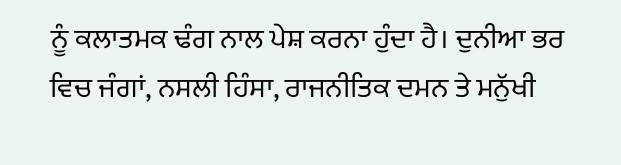ਨੂੰ ਕਲਾਤਮਕ ਢੰਗ ਨਾਲ ਪੇਸ਼ ਕਰਨਾ ਹੁੰਦਾ ਹੈ। ਦੁਨੀਆ ਭਰ ਵਿਚ ਜੰਗਾਂ, ਨਸਲੀ ਹਿੰਸਾ, ਰਾਜਨੀਤਿਕ ਦਮਨ ਤੇ ਮਨੁੱਖੀ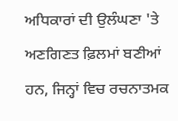ਅਧਿਕਾਰਾਂ ਦੀ ਉਲੰਘਣਾ 'ਤੇ ਅਣਗਿਣਤ ਫ਼ਿਲਮਾਂ ਬਣੀਆਂ ਹਨ, ਜਿਨ੍ਹਾਂ ਵਿਚ ਰਚਨਾਤਮਕ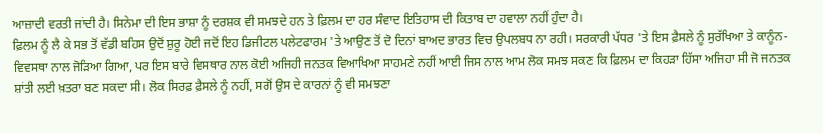ਆਜ਼ਾਦੀ ਵਰਤੀ ਜਾਂਦੀ ਹੈ। ਸਿਨੇਮਾ ਦੀ ਇਸ ਭਾਸ਼ਾ ਨੂੰ ਦਰਸ਼ਕ ਵੀ ਸਮਝਦੇ ਹਨ ਤੇ ਫ਼ਿਲਮ ਦਾ ਹਰ ਸੰਵਾਦ ਇਤਿਹਾਸ ਦੀ ਕਿਤਾਬ ਦਾ ਹਵਾਲਾ ਨਹੀਂ ਹੁੰਦਾ ਹੈ।
ਫ਼ਿਲਮ ਨੂੰ ਲੈ ਕੇ ਸਭ ਤੋਂ ਵੱਡੀ ਬਹਿਸ ਉਦੋਂ ਸ਼ੁਰੂ ਹੋਈ ਜਦੋਂ ਇਹ ਡਿਜੀਟਲ ਪਲੇਟਫਾਰਮ 'ਤੇ ਆਉਣ ਤੋਂ ਦੋ ਦਿਨਾਂ ਬਾਅਦ ਭਾਰਤ ਵਿਚ ਉਪਲਬਧ ਨਾ ਰਹੀ। ਸਰਕਾਰੀ ਪੱਧਰ 'ਤੇ ਇਸ ਫ਼ੈਸਲੇ ਨੂੰ ਸੁਰੱਖਿਆ ਤੇ ਕਾਨੂੰਨ-ਵਿਵਸਥਾ ਨਾਲ ਜੋੜਿਆ ਗਿਆ, ਪਰ ਇਸ ਬਾਰੇ ਵਿਸਥਾਰ ਨਾਲ ਕੋਈ ਅਜਿਹੀ ਜਨਤਕ ਵਿਆਖਿਆ ਸਾਹਮਣੇ ਨਹੀਂ ਆਈ ਜਿਸ ਨਾਲ ਆਮ ਲੋਕ ਸਮਝ ਸਕਣ ਕਿ ਫ਼ਿਲਮ ਦਾ ਕਿਹੜਾ ਹਿੱਸਾ ਅਜਿਹਾ ਸੀ ਜੋ ਜਨਤਕ ਸ਼ਾਂਤੀ ਲਈ ਖ਼ਤਰਾ ਬਣ ਸਕਦਾ ਸੀ। ਲੋਕ ਸਿਰਫ਼ ਫ਼ੈਸਲੇ ਨੂੰ ਨਹੀਂ, ਸਗੋਂ ਉਸ ਦੇ ਕਾਰਨਾਂ ਨੂੰ ਵੀ ਸਮਝਣਾ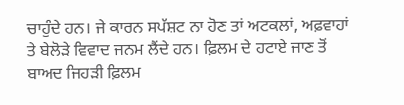ਚਾਹੁੰਦੇ ਹਨ। ਜੇ ਕਾਰਨ ਸਪੱਸ਼ਟ ਨਾ ਹੋਣ ਤਾਂ ਅਟਕਲਾਂ, ਅਫ਼ਵਾਹਾਂ ਤੇ ਬੇਲੋੜੇ ਵਿਵਾਦ ਜਨਮ ਲੈਂਦੇ ਹਨ। ਫ਼ਿਲਮ ਦੇ ਹਟਾਏ ਜਾਣ ਤੋਂ ਬਾਅਦ ਜਿਹੜੀ ਫ਼ਿਲਮ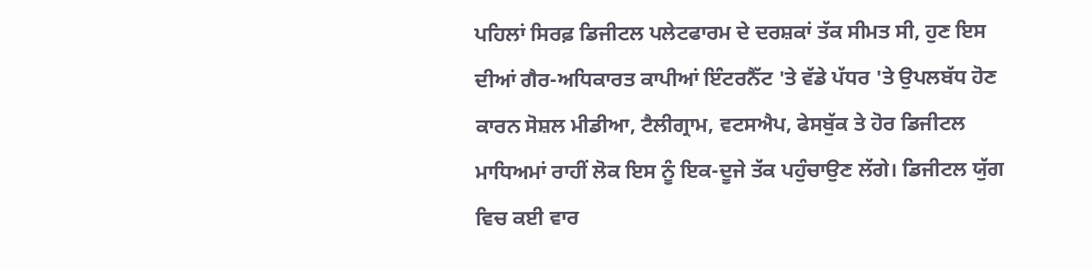ਪਹਿਲਾਂ ਸਿਰਫ਼ ਡਿਜੀਟਲ ਪਲੇਟਫਾਰਮ ਦੇ ਦਰਸ਼ਕਾਂ ਤੱਕ ਸੀਮਤ ਸੀ, ਹੁਣ ਇਸ ਦੀਆਂ ਗੈਰ-ਅਧਿਕਾਰਤ ਕਾਪੀਆਂ ਇੰਟਰਨੈੱਟ 'ਤੇ ਵੱਡੇ ਪੱਧਰ 'ਤੇ ਉਪਲਬੱਧ ਹੋਣ ਕਾਰਨ ਸੋਸ਼ਲ ਮੀਡੀਆ, ਟੈਲੀਗ੍ਰਾਮ, ਵਟਸਐਪ, ਫੇਸਬੁੱਕ ਤੇ ਹੋਰ ਡਿਜੀਟਲ ਮਾਧਿਅਮਾਂ ਰਾਹੀਂ ਲੋਕ ਇਸ ਨੂੰ ਇਕ-ਦੂਜੇ ਤੱਕ ਪਹੁੰਚਾਉਣ ਲੱਗੇ। ਡਿਜੀਟਲ ਯੁੱਗ ਵਿਚ ਕਈ ਵਾਰ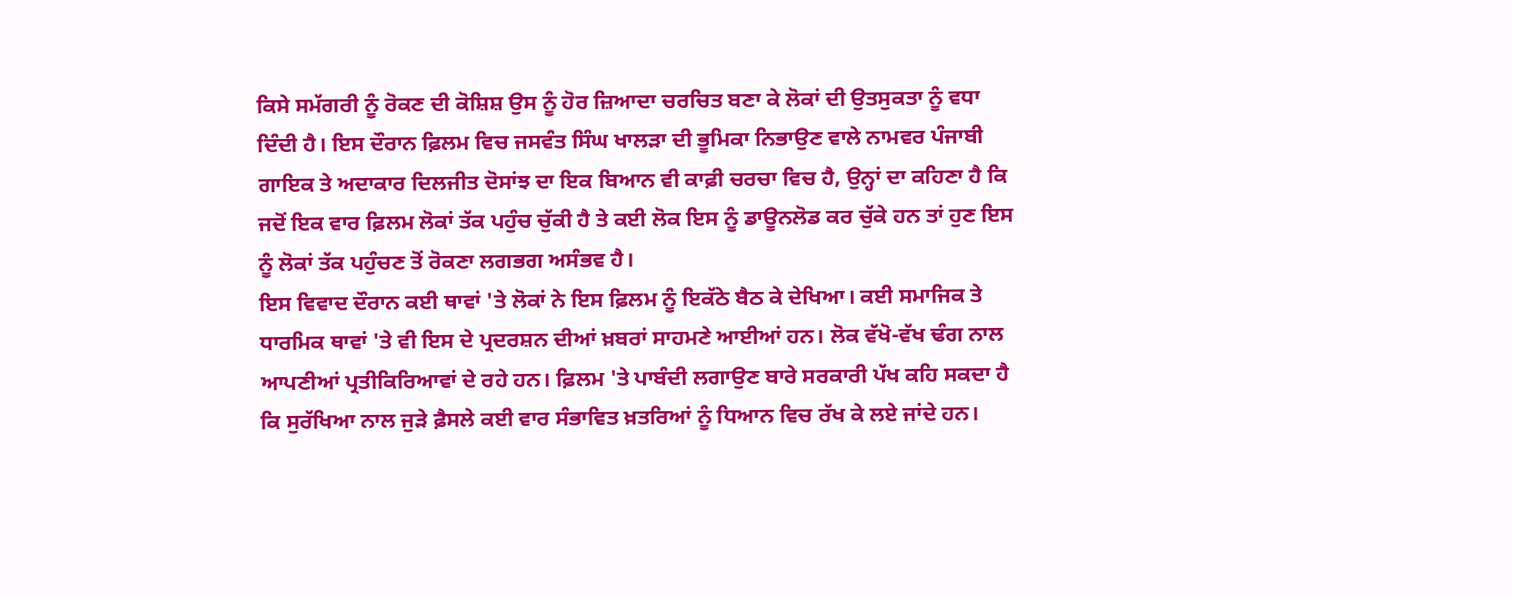ਕਿਸੇ ਸਮੱਗਰੀ ਨੂੰ ਰੋਕਣ ਦੀ ਕੋਸ਼ਿਸ਼ ਉਸ ਨੂੰ ਹੋਰ ਜ਼ਿਆਦਾ ਚਰਚਿਤ ਬਣਾ ਕੇ ਲੋਕਾਂ ਦੀ ਉਤਸੁਕਤਾ ਨੂੰ ਵਧਾ ਦਿੰਦੀ ਹੈ। ਇਸ ਦੌਰਾਨ ਫ਼ਿਲਮ ਵਿਚ ਜਸਵੰਤ ਸਿੰਘ ਖਾਲੜਾ ਦੀ ਭੂਮਿਕਾ ਨਿਭਾਉਣ ਵਾਲੇ ਨਾਮਵਰ ਪੰਜਾਬੀ ਗਾਇਕ ਤੇ ਅਦਾਕਾਰ ਦਿਲਜੀਤ ਦੋਸਾਂਝ ਦਾ ਇਕ ਬਿਆਨ ਵੀ ਕਾਫ਼ੀ ਚਰਚਾ ਵਿਚ ਹੈ, ਉਨ੍ਹਾਂ ਦਾ ਕਹਿਣਾ ਹੈ ਕਿ ਜਦੋਂ ਇਕ ਵਾਰ ਫ਼ਿਲਮ ਲੋਕਾਂ ਤੱਕ ਪਹੁੰਚ ਚੁੱਕੀ ਹੈ ਤੇ ਕਈ ਲੋਕ ਇਸ ਨੂੰ ਡਾਊਨਲੋਡ ਕਰ ਚੁੱਕੇ ਹਨ ਤਾਂ ਹੁਣ ਇਸ ਨੂੰ ਲੋਕਾਂ ਤੱਕ ਪਹੁੰਚਣ ਤੋਂ ਰੋਕਣਾ ਲਗਭਗ ਅਸੰਭਵ ਹੈ।
ਇਸ ਵਿਵਾਦ ਦੌਰਾਨ ਕਈ ਥਾਵਾਂ 'ਤੇ ਲੋਕਾਂ ਨੇ ਇਸ ਫ਼ਿਲਮ ਨੂੰ ਇਕੱਠੇ ਬੈਠ ਕੇ ਦੇਖਿਆ। ਕਈ ਸਮਾਜਿਕ ਤੇ ਧਾਰਮਿਕ ਥਾਵਾਂ 'ਤੇ ਵੀ ਇਸ ਦੇ ਪ੍ਰਦਰਸ਼ਨ ਦੀਆਂ ਖ਼ਬਰਾਂ ਸਾਹਮਣੇ ਆਈਆਂ ਹਨ। ਲੋਕ ਵੱਖੋ-ਵੱਖ ਢੰਗ ਨਾਲ ਆਪਣੀਆਂ ਪ੍ਰਤੀਕਿਰਿਆਵਾਂ ਦੇ ਰਹੇ ਹਨ। ਫ਼ਿਲਮ 'ਤੇ ਪਾਬੰਦੀ ਲਗਾਉਣ ਬਾਰੇ ਸਰਕਾਰੀ ਪੱਖ ਕਹਿ ਸਕਦਾ ਹੈ ਕਿ ਸੁਰੱਖਿਆ ਨਾਲ ਜੁੜੇ ਫ਼ੈਸਲੇ ਕਈ ਵਾਰ ਸੰਭਾਵਿਤ ਖ਼ਤਰਿਆਂ ਨੂੰ ਧਿਆਨ ਵਿਚ ਰੱਖ ਕੇ ਲਏ ਜਾਂਦੇ ਹਨ।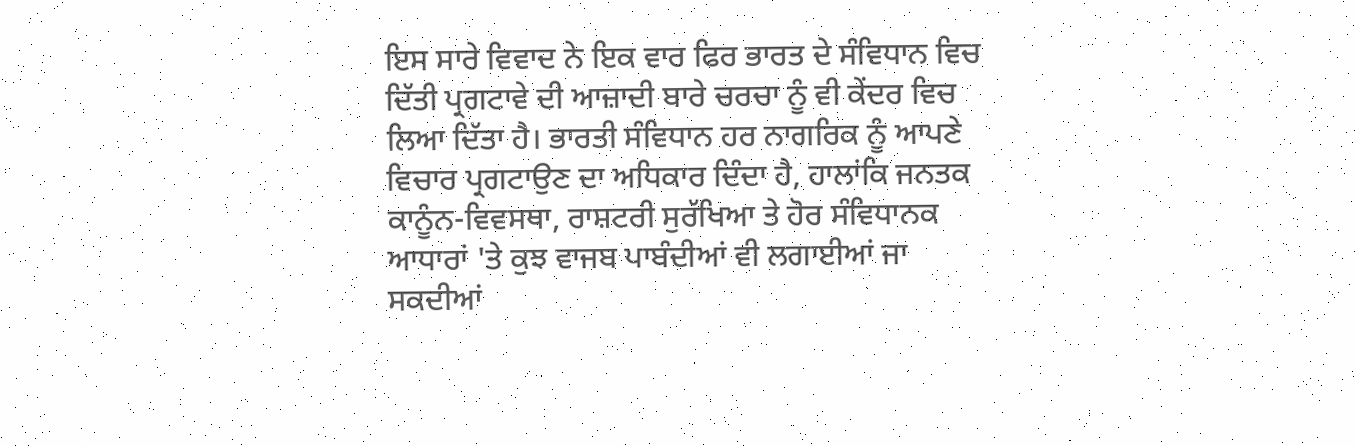ਇਸ ਸਾਰੇ ਵਿਵਾਦ ਨੇ ਇਕ ਵਾਰ ਫਿਰ ਭਾਰਤ ਦੇ ਸੰਵਿਧਾਨ ਵਿਚ ਦਿੱਤੀ ਪ੍ਰਗਟਾਵੇ ਦੀ ਆਜ਼ਾਦੀ ਬਾਰੇ ਚਰਚਾ ਨੂੰ ਵੀ ਕੇਂਦਰ ਵਿਚ ਲਿਆ ਦਿੱਤਾ ਹੈ। ਭਾਰਤੀ ਸੰਵਿਧਾਨ ਹਰ ਨਾਗਰਿਕ ਨੂੰ ਆਪਣੇ ਵਿਚਾਰ ਪ੍ਰਗਟਾਉਣ ਦਾ ਅਧਿਕਾਰ ਦਿੰਦਾ ਹੈ, ਹਾਲਾਂਕਿ ਜਨਤਕ ਕਾਨੂੰਨ-ਵਿਵਸਥਾ, ਰਾਸ਼ਟਰੀ ਸੁਰੱਖਿਆ ਤੇ ਹੋਰ ਸੰਵਿਧਾਨਕ ਆਧਾਰਾਂ 'ਤੇ ਕੁਝ ਵਾਜਬ ਪਾਬੰਦੀਆਂ ਵੀ ਲਗਾਈਆਂ ਜਾ ਸਕਦੀਆਂ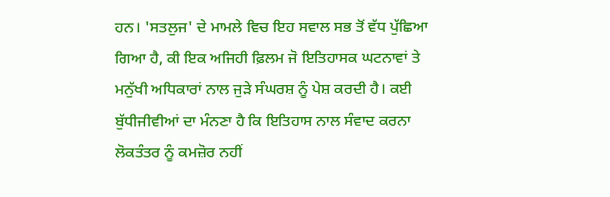ਹਨ। 'ਸਤਲੁਜ' ਦੇ ਮਾਮਲੇ ਵਿਚ ਇਹ ਸਵਾਲ ਸਭ ਤੋਂ ਵੱਧ ਪੁੱਛਿਆ ਗਿਆ ਹੈ, ਕੀ ਇਕ ਅਜਿਹੀ ਫ਼ਿਲਮ ਜੋ ਇਤਿਹਾਸਕ ਘਟਨਾਵਾਂ ਤੇ ਮਨੁੱਖੀ ਅਧਿਕਾਰਾਂ ਨਾਲ ਜੁੜੇ ਸੰਘਰਸ਼ ਨੂੰ ਪੇਸ਼ ਕਰਦੀ ਹੈ। ਕਈ ਬੁੱਧੀਜੀਵੀਆਂ ਦਾ ਮੰਨਣਾ ਹੈ ਕਿ ਇਤਿਹਾਸ ਨਾਲ ਸੰਵਾਦ ਕਰਨਾ ਲੋਕਤੰਤਰ ਨੂੰ ਕਮਜ਼ੋਰ ਨਹੀਂ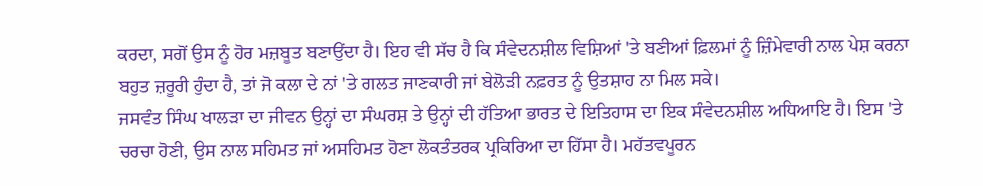ਕਰਦਾ, ਸਗੋਂ ਉਸ ਨੂੰ ਹੋਰ ਮਜ਼ਬੂਤ ਬਣਾਉਂਦਾ ਹੈ। ਇਹ ਵੀ ਸੱਚ ਹੈ ਕਿ ਸੰਵੇਦਨਸ਼ੀਲ ਵਿਸ਼ਿਆਂ 'ਤੇ ਬਣੀਆਂ ਫ਼ਿਲਮਾਂ ਨੂੰ ਜ਼ਿੰਮੇਵਾਰੀ ਨਾਲ ਪੇਸ਼ ਕਰਨਾ ਬਹੁਤ ਜ਼ਰੂਰੀ ਹੁੰਦਾ ਹੈ, ਤਾਂ ਜੋ ਕਲਾ ਦੇ ਨਾਂ 'ਤੇ ਗਲਤ ਜਾਣਕਾਰੀ ਜਾਂ ਬੇਲੋੜੀ ਨਫ਼ਰਤ ਨੂੰ ਉਤਸ਼ਾਹ ਨਾ ਮਿਲ ਸਕੇ।
ਜਸਵੰਤ ਸਿੰਘ ਖਾਲੜਾ ਦਾ ਜੀਵਨ ਉਨ੍ਹਾਂ ਦਾ ਸੰਘਰਸ਼ ਤੇ ਉਨ੍ਹਾਂ ਦੀ ਹੱਤਿਆ ਭਾਰਤ ਦੇ ਇਤਿਹਾਸ ਦਾ ਇਕ ਸੰਵੇਦਨਸ਼ੀਲ ਅਧਿਆਇ ਹੈ। ਇਸ 'ਤੇ ਚਰਚਾ ਹੋਣੀ, ਉਸ ਨਾਲ ਸਹਿਮਤ ਜਾਂ ਅਸਹਿਮਤ ਹੋਣਾ ਲੋਕਤੰਤਰਕ ਪ੍ਰਕਿਰਿਆ ਦਾ ਹਿੱਸਾ ਹੈ। ਮਹੱਤਵਪੂਰਨ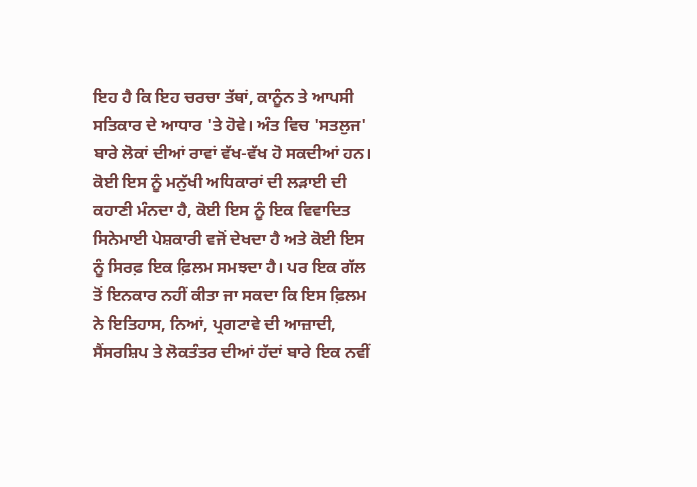ਇਹ ਹੈ ਕਿ ਇਹ ਚਰਚਾ ਤੱਥਾਂ, ਕਾਨੂੰਨ ਤੇ ਆਪਸੀ ਸਤਿਕਾਰ ਦੇ ਆਧਾਰ 'ਤੇ ਹੋਵੇ। ਅੰਤ ਵਿਚ 'ਸਤਲੁਜ' ਬਾਰੇ ਲੋਕਾਂ ਦੀਆਂ ਰਾਵਾਂ ਵੱਖ-ਵੱਖ ਹੋ ਸਕਦੀਆਂ ਹਨ। ਕੋਈ ਇਸ ਨੂੰ ਮਨੁੱਖੀ ਅਧਿਕਾਰਾਂ ਦੀ ਲੜਾਈ ਦੀ ਕਹਾਣੀ ਮੰਨਦਾ ਹੈ, ਕੋਈ ਇਸ ਨੂੰ ਇਕ ਵਿਵਾਦਿਤ ਸਿਨੇਮਾਈ ਪੇਸ਼ਕਾਰੀ ਵਜੋਂ ਦੇਖਦਾ ਹੈ ਅਤੇ ਕੋਈ ਇਸ ਨੂੰ ਸਿਰਫ਼ ਇਕ ਫ਼ਿਲਮ ਸਮਝਦਾ ਹੈ। ਪਰ ਇਕ ਗੱਲ ਤੋਂ ਇਨਕਾਰ ਨਹੀਂ ਕੀਤਾ ਜਾ ਸਕਦਾ ਕਿ ਇਸ ਫ਼ਿਲਮ ਨੇ ਇਤਿਹਾਸ, ਨਿਆਂ, ਪ੍ਰਗਟਾਵੇ ਦੀ ਆਜ਼ਾਦੀ, ਸੈਂਸਰਸ਼ਿਪ ਤੇ ਲੋਕਤੰਤਰ ਦੀਆਂ ਹੱਦਾਂ ਬਾਰੇ ਇਕ ਨਵੀਂ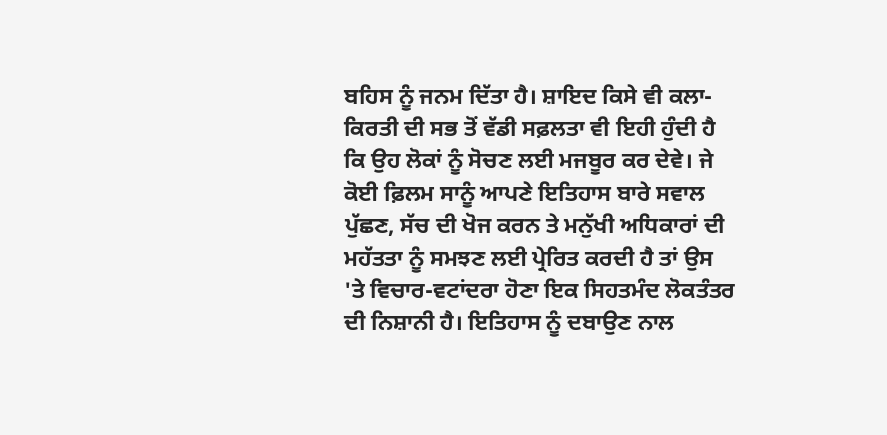ਬਹਿਸ ਨੂੰ ਜਨਮ ਦਿੱਤਾ ਹੈ। ਸ਼ਾਇਦ ਕਿਸੇ ਵੀ ਕਲਾ-ਕਿਰਤੀ ਦੀ ਸਭ ਤੋਂ ਵੱਡੀ ਸਫ਼ਲਤਾ ਵੀ ਇਹੀ ਹੁੰਦੀ ਹੈ ਕਿ ਉਹ ਲੋਕਾਂ ਨੂੰ ਸੋਚਣ ਲਈ ਮਜਬੂਰ ਕਰ ਦੇਵੇ। ਜੇ ਕੋਈ ਫ਼ਿਲਮ ਸਾਨੂੰ ਆਪਣੇ ਇਤਿਹਾਸ ਬਾਰੇ ਸਵਾਲ ਪੁੱਛਣ, ਸੱਚ ਦੀ ਖੋਜ ਕਰਨ ਤੇ ਮਨੁੱਖੀ ਅਧਿਕਾਰਾਂ ਦੀ ਮਹੱਤਤਾ ਨੂੰ ਸਮਝਣ ਲਈ ਪ੍ਰੇਰਿਤ ਕਰਦੀ ਹੈ ਤਾਂ ਉਸ 'ਤੇ ਵਿਚਾਰ-ਵਟਾਂਦਰਾ ਹੋਣਾ ਇਕ ਸਿਹਤਮੰਦ ਲੋਕਤੰਤਰ ਦੀ ਨਿਸ਼ਾਨੀ ਹੈ। ਇਤਿਹਾਸ ਨੂੰ ਦਬਾਉਣ ਨਾਲ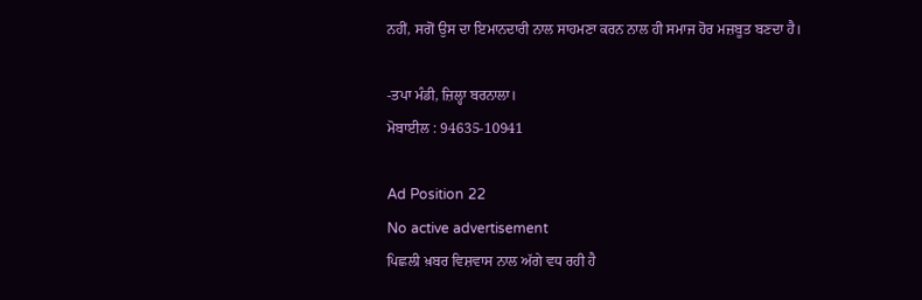ਨਹੀਂ, ਸਗੋਂ ਉਸ ਦਾ ਇਮਾਨਦਾਰੀ ਨਾਲ ਸਾਹਮਣਾ ਕਰਨ ਨਾਲ ਹੀ ਸਮਾਜ ਹੋਰ ਮਜ਼ਬੂਤ ਬਣਦਾ ਹੈ।

-ਤਪਾ ਮੰਡੀ, ਜ਼ਿਲ੍ਹਾ ਬਰਨਾਲਾ।
ਮੋਬਾਈਲ : 94635-10941

Ad Position 22
No active advertisement
ਪਿਛਲੀ ਖ਼ਬਰ ਵਿਸ਼ਵਾਸ ਨਾਲ ਅੱਗੇ ਵਧ ਰਹੀ ਹੈ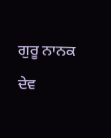ਗੁਰੂ ਨਾਨਕ ਦੇਵ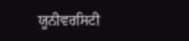ਯੂਨੀਵਰਸਿਟੀ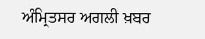ਅੰਮ੍ਰਿਤਸਰ ਅਗਲੀ ਖ਼ਬਰ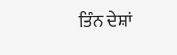ਤਿੰਨ ਦੇਸ਼ਾਂ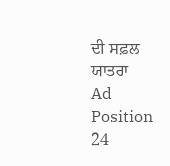ਦੀ ਸਫ਼ਲ ਯਾਤਰਾ
Ad Position 24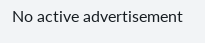No active advertisement